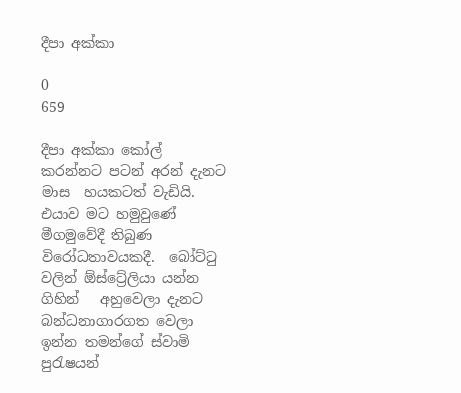දීපා අක්කා

0
659

දීපා අක්කා කෝල් කරන්නට පටන් අරන් දැනට මාස  හයකටත් වැඩියි. එයාව මට හමුවුණේ මීගමුවේදී තිබුණ විරෝධතාවයකදී.  බෝට්ටු වලින් ඕස්ට්‍රේලියා යන්න ගිහින්   අහුවෙලා දැනට බන්ධනාගාරගත වෙලා ඉන්න තමන්ගේ ස්වාමි පුරැෂයන්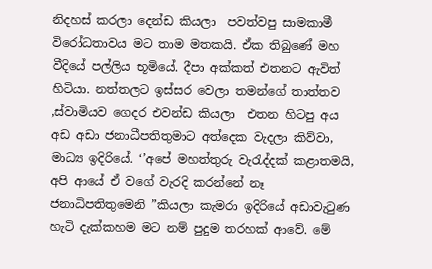නිදහස් කරලා දෙන්ඩ කියලා  පවත්වපු සාමකාමී විරෝධතාවය මට තාම මතකයි. ඒක තිබුණේ මහ වීදියේ පල්ලිය භූමියේ. දීපා අක්කත් එතනට ඇවිත් හිටියා. නත්තලට ඉස්සර වෙලා තමන්ගේ තාත්තව  ,ස්වාමියව ගෙදර එවන්ඩ කියලා  එතන හිටපු අය අඩ අඩා ජනාධීපතිතුමාට අත්දෙක වැදලා කිව්වා, මාධ්‍ය ඉදිරියේ. ‘’අපේ මහත්තුරු වැරැද්දක් කළාතමයි, අපි ආයේ ඒ වගේ වැරදි කරන්නේ නෑ ජනාධිපතිතුමෙනි ”කියලා කැමරා ඉදිරියේ අඩාවැටුණ හැටි දැක්කහම මට නම් පුදුම තරහක් ආවේ. මේ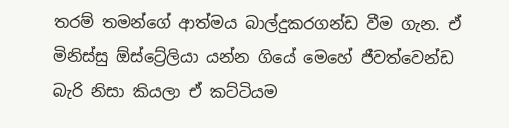තරම් තමන්ගේ ආත්මය බාල්දුකරගන්ඩ වීම ගැන. ඒ මිනිස්සු ඕස්ට්‍රේලියා යන්න ගියේ මෙහේ ජීවත්වෙන්ඩ බැරි නිසා කියලා ඒ කට්ටියම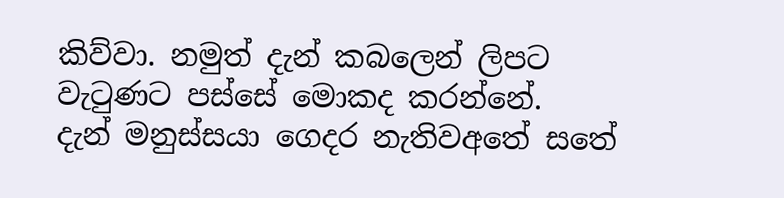කිව්වා. නමුත් දැන් කබලෙන් ලිපට වැටුණට පස්සේ මොකද කරන්නේ.
දැන් මනුස්සයා ගෙදර නැතිවඅතේ සතේ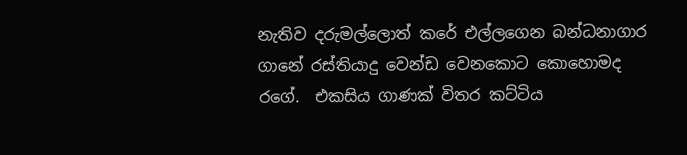නැතිව දරුමල්ලොත් කරේ එල්ලගෙන බන්ධනාග‍ාර ගානේ රස්තියාදු වෙන්ඩ වෙනකොට කොහොමද රගේ.  එකසිය ගාණක් විතර කට්ටිය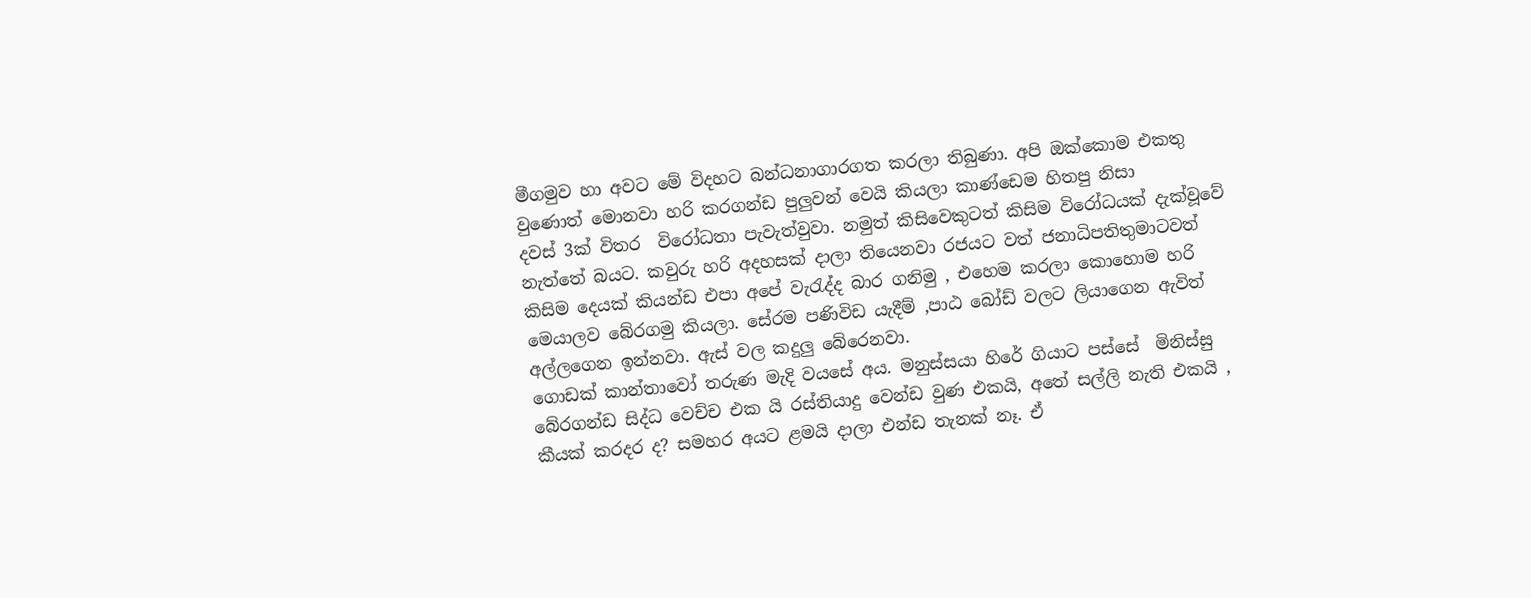මීගමුව හා අවට මේ විදහට බන්ධනාගාරගත කරලා තිබුණා. අපි ඔක්කොම එකතු වුණොත් මොනවා හරි කරගන්ඩ පුලුවන් වෙයි කියලා කාණ්ඩෙම හිතපු නිසා
දවස් 3ක් විතර  විරෝධතා පැවැත්වුවා. නමුත් කිසිවෙකුටත් කිසිම විරෝධයක් දැක්වූවේ නැත්තේ බයට. කවුරු හරි අදහසක් දාලා තියෙනවා රජයට වත් ජනාධිපතිතුමාටවත් කිසිම දෙයක් කියන්ඩ එපා අපේ වැරැද්ද බාර ගනිමු , එහෙම කරලා කොහොම හරි මෙයාලව බේරගමු කියලා. සේරම පණිවිඩ යැදීම් ,පාඨ බෝඩ් වලට ලියාගෙන ඇවිත්
අල්ලගෙන ඉන්නවා. ඇස් වල කදුලු බේරෙනවා.
ගොඩක් කාන්තාවෝ තරුණ මැදි වයසේ අය. මනුස්සයා හිරේ ගියාට පස්සේ  මිනිස්සු බේරගන්ඩ සිද්ධ වෙච්ච එක යි රස්තියාදු වෙන්ඩ වුණ එකයි, අතේ සල්ලි නැති එකයි , කීයක් කරදර ද? සමහර අයට ළමයි දාලා එන්ඩ තැනක් නෑ. ඒ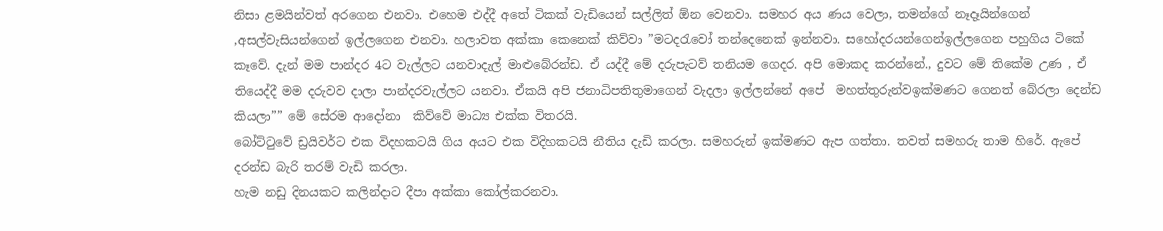නිසා ළමයින්වත් අරගෙන එනවා. එහෙම එද්දී අතේ ටිකක් වැඩියෙන් සල්ලිත් ඕන වෙනවා. සමහර අය ණය වෙලා, තමන්ගේ නෑදෑයින්ගෙන් ,අසල්වැසියන්ගෙන් ඉල්ලගෙන එනවා. හලාවත අක්කා කෙනෙක් කිව්වා ”මටදරැවෝ තන්දෙනෙක් ඉන්නවා. සහෝදරයන්ගෙන්ඉල්ලගෙන පහුගිය ටිකේ කෑවේ. දැන් මම පාන්දර 4ට වැල්ලට යනවාදැල් මාළුබේරන්ඩ. ඒ යද්දී මේ දරුපැටව් තනියම ගෙදර. අපි මොකද කරන්නේ., දුවට මේ තිකේම උණ , ඒ තියෙද්දී මම දරුවව දාලා පාන්දරවැල්ලට යනවා. ඒකයි අපි ජනාධිපතිතුමාගෙන් වැදලා ඉල්ලන්නේ අපේ  මහත්තුරුන්වඉක්මණට ගෙනත් බේරලා දෙන්ඩ කියලා”” මේ සේරම ආදෝනා  කිව්වේ මාධ්‍ය එක්ක විතරයි.
බෝට්ටුවේ ඩ්‍රයිවර්ට එක විදහකටයි ගිය අයට එක විදිහකටයි නීතිය දැඩි කරලා. සමහරුන් ඉක්මණට ඇප ගත්තා. තවත් සමහරු තාම හිරේ. ඇපේ  දරන්ඩ බැරි තරම් වැඩි කරලා.
හැම නඩු දිනයකට කලින්දාට දීපා අක්කා කෝල්කරනවා.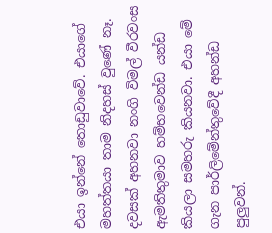එයා ඉන්නේ තොඩුවාවේ. එයාගේ මහත්තයා තාම නිදහස් වුණේ නෑ. දවසක් අහනවා නංගි විමල් වීරවංස ඇමතිතුමාව හම්භවෙන්ඩ යන්ඩ කියලා සමහරු කියනවා. එයා මේ ගැන පාර්ලිමේන්තුවේදී අහන්ඩ පුලුවන්.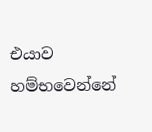එයාව හම්භවෙන්නේ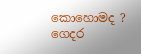කොහොමද ? ගෙදර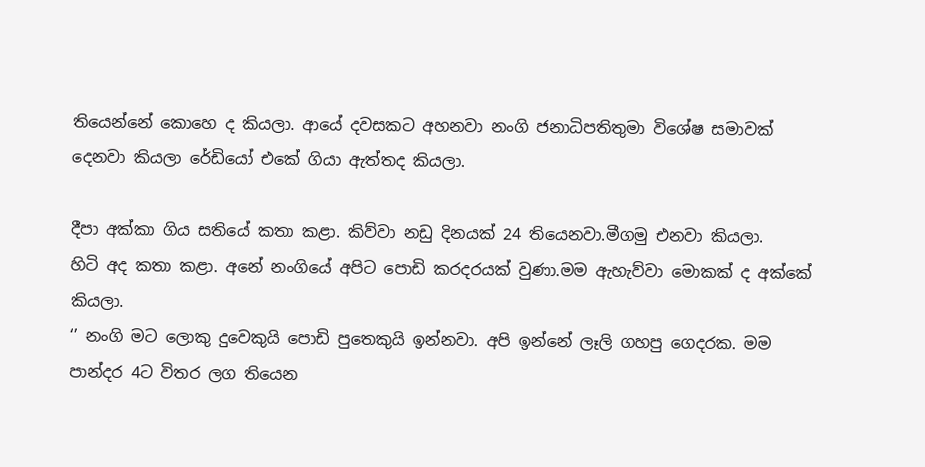තියෙන්නේ කොහෙ ද කියලා. ආයේ දවසකට අහනවා නංගි ජනාධිපතිතුමා විශේෂ සමාවක් දෙනවා කියලා රේඩියෝ එකේ ගියා ඇත්තද කියලා.

දීපා අක්කා ගිය සතියේ කතා කළා. කිව්වා නඩු දිනයක් 24 තියෙනවා.මීගමු එනවා කියලා.
හිටි අද කතා කළා. අනේ නංගියේ අපිට පොඩි කරදරයක් වුණා.මම ඇහැව්වා මොකක් ද අක්කේ කියලා.
‘’ නංගි මට ලොකු දුවෙකුයි පොඩි පුතෙකුයි ඉන්නවා. අපි ඉන්නේ ලෑලි ගහපු ගෙදරක. මම පාන්දර 4ට විතර ලග තියෙන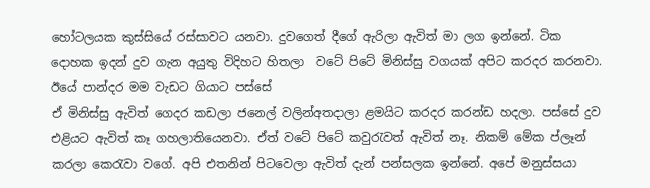හෝටලයක කුස්සියේ රස්සාවට යනවා. දුවගෙත් දීගේ ඇරිලා ඇවිත් මා ලග ඉන්නේ. ටික දොහක ඉදන් දුව ගැන අයුතු විදිහට හිතලා  වටේ පිටේ මිනිස්සු වගයක් අපිට කරදර කරනවා. ඊයේ පාන්දර මම වැඩට ගියාට පස්සේ
ඒ මිනිස්සු ඇවිත් ගෙදර කඩලා ජනෙල් වලින්අතදාලා ළමයිට කරදර කරන්ඩ හදලා. පස්සේ දුව එළියට ඇවිත් කෑ ගහලාතියෙනවා. ඒත් වටේ පිටේ කවුරැවත් ඇවිත් නෑ. නිකම් මේක ප්ලෑන් කරලා කෙරැවා වගේ. අපි එතනින් පිටවෙලා ඇවිත් දැන් පන්සලක ඉන්නේ. අපේ මනුස්සයා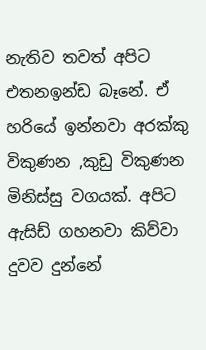නැතිව තවත් අපිට එතනඉන්ඩ බෑනේ. ඒ හරියේ ඉන්නවා අරක්කු විකුණන ,කුඩු විකුණන මිනිස්සු වගයක්. අපිට ඇසිඩ් ගහනවා කිව්වා දුවව දුන්නේ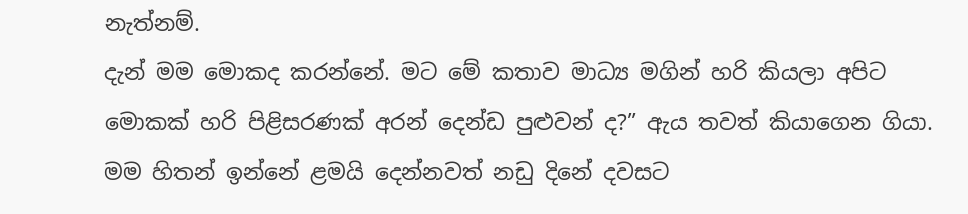නැත්නම්.
දැන් මම මොකද කරන්නේ. මට මේ කතාව මාධ්‍ය මගින් හරි කියලා අපිට මොකක් හරි පිළිසරණක් අරන් දෙන්ඩ පුළුවන් ද?” ඇය තවත් කියාගෙන ගියා. මම හිතන් ඉන්නේ ළමයි දෙන්නවත් නඩු දිනේ දවසට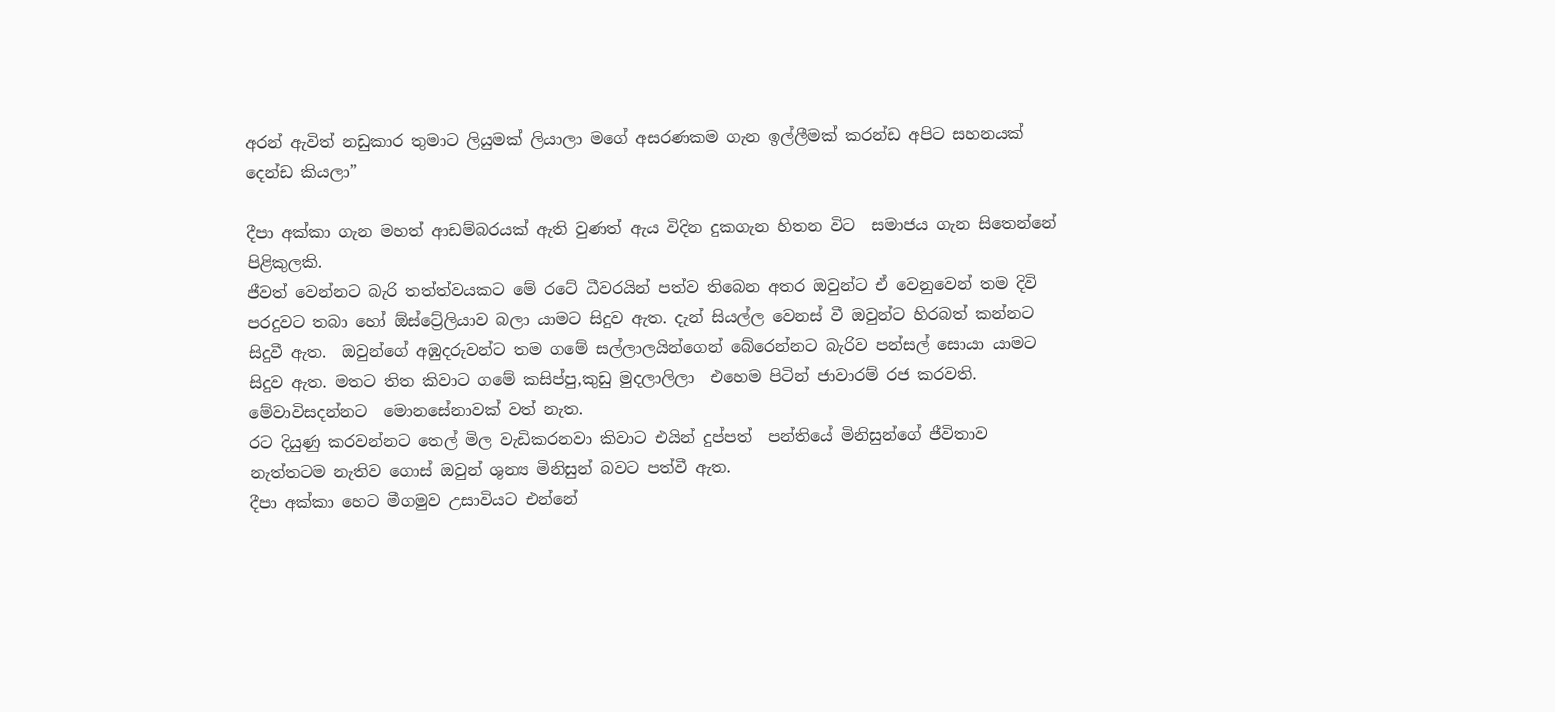අරන් ඇවිත් නඩුකාර තුමාට ලියුමක් ලියාලා මගේ අසරණකම ගැන ඉල්ලීමක් කරන්ඩ අපිට සහනයක් දෙන්ඩ කියලා”

දීපා අක්කා ගැන මහත් ආඩම්බරයක් ඇති වුණත් ඇය විදින දුකගැන හිතන විට  සමාජය ගැන සිතෙන්නේ පිළිකුලකි.
ජීවත් වෙන්නට බැරි තත්ත්වයකට මේ රටේ ධීවරයින් පත්ව තිබෙන අතර ඔවුන්ට ඒ වෙනුවෙන් තම දිවි පරදුවට තබා හෝ ඕස්ට්‍රේලියාව බලා යාමට සිදුව ඇත. දැන් සියල්ල වෙනස් වී ඔවුන්ට හිරබත් කන්නට සිදුවී ඇත.  ඔවුන්ගේ අඹුදරුවන්ට තම ගමේ සල්ලාලයින්ගෙන් බේරෙන්නට බැරිව පන්සල් සොයා යාමට සිදුව ඇත. මතට තිත කිවාට ගමේ කසිප්පු,කුඩු මුදලාලිලා  එහෙම පිටින් ජාවාරම් රජ කරවති. මේවාවිසදන්නට  මොනසේනාවක් වත් නැත.
රට දියුණු කරවන්නට තෙල් මිල වැඩිකරනවා කිවාට එයින් දුප්පත්  පන්තියේ මිනිසුන්ගේ ජීවිතාව නැත්තටම නැතිව ගොස් ඔවුන් ශුන්‍ය මිනිසුන් බවට පත්වී ඇත.
දීපා අක්කා හෙට මීගමුව උසාවියට එන්නේ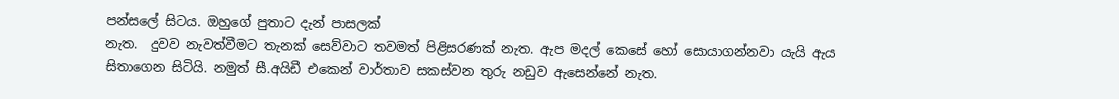පන්සලේ සිටය. ඔහුගේ පුතාට දැන් පාසලක්
නැත.  දුවව නැවත්වීමට තැනක් සෙව්වාට තවමත් පිළිසරණක් නැත. ඇප මදල් කෙසේ හෝ සොයාගන්නවා යැයි ඇය   සිතාගෙන සිටියි. නමුත් සී.අයිඩී එකෙන් වාර්තාව සකස්වන තුරු නඩුව ඇසෙන්නේ නැත.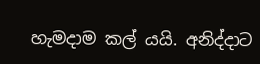හැමදාම කල් යයි. අනිද්දාට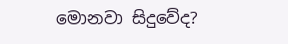මොනවා සිදුවේද?